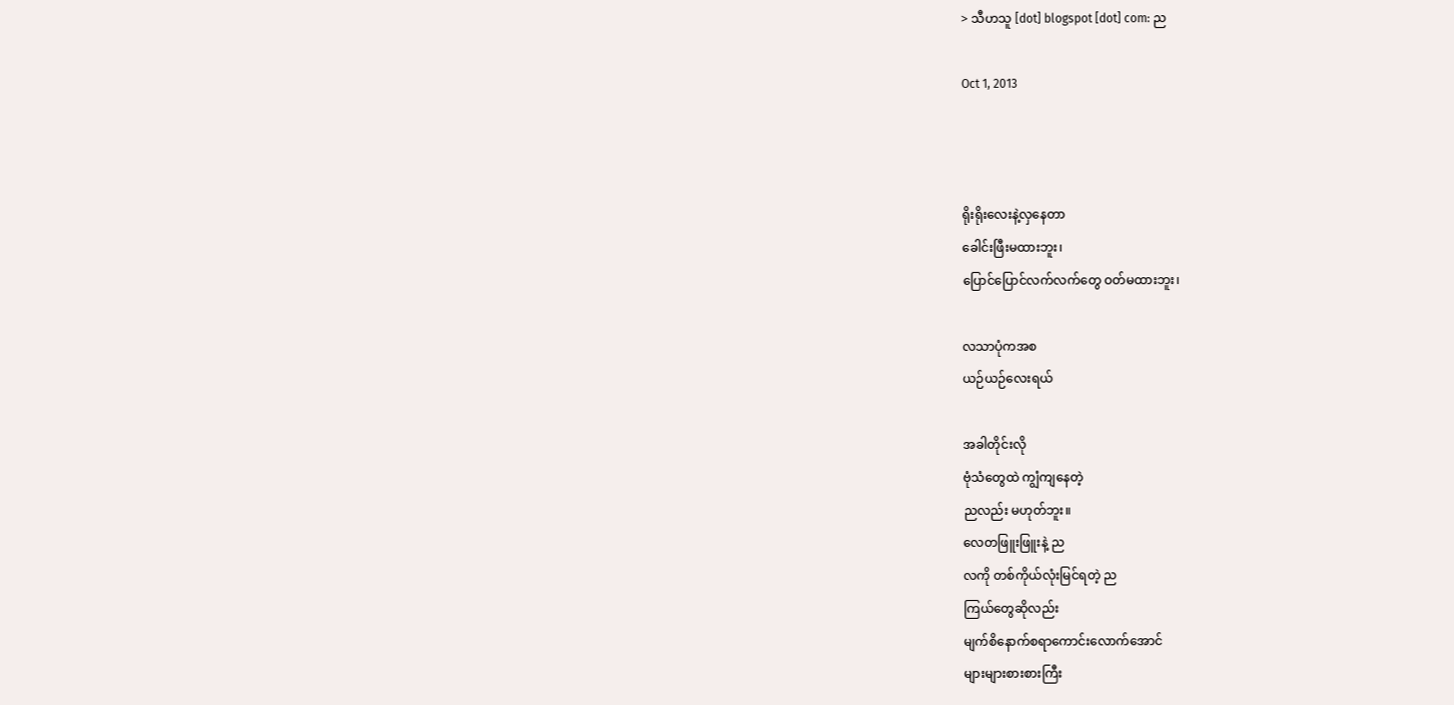> သီဟသူ [dot] blogspot [dot] com: ည

Oct 1, 2013



ရိုးရိုးလေးနဲ့လှနေတာ
ခေါင်းဖြီးမထားဘူး၊
ပြောင်ပြောင်လက်လက်တွေ ဝတ်မထားဘူး၊

လသာပုံကအစ
ယဉ်ယဉ်လေးရယ်

အခါတိုင်းလို
ဗုံသံတွေထဲ ကျွံကျနေတဲ့
ညလည်း မဟုတ်ဘူး။
လေတဖြူးဖြူးနဲ့ ည
လကို တစ်ကိုယ်လုံးမြင်ရတဲ့ ည
ကြယ်တွေဆိုလည်း
မျက်စိနောက်စရာကောင်းလောက်အောင်
များများစားစားကြီး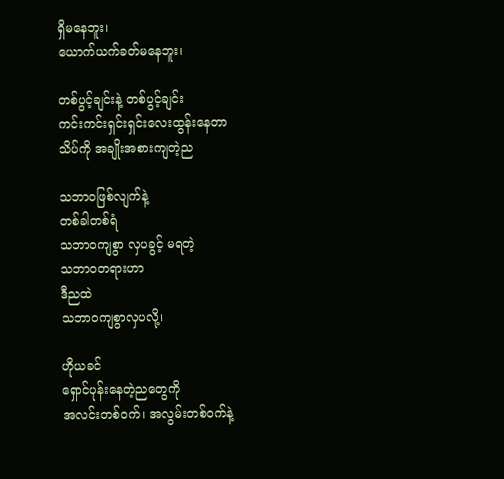ရှိမနေဘူး၊
ယောက်ယက်ခတ်မနေဘူး၊

တစ်ပွင့်ချင်းနဲ့ တစ်ပွင့်ချင်း
ကင်းကင်းရှင်းရှင်းလေးထွန်းနေတာ
သိပ်ကို အချိုးအစားကျတဲ့ည

သဘာဝဖြစ်လျက်နဲ့
တစ်ခါတစ်ရံ
သဘာဝကျစွာ လှပခွင့် မရတဲ့
သဘာဝတရားဟာ
ဒီညထဲ
သဘာဝကျစွာလှပလို့၊

ဟိုယခင်
ရှောင်ပုန်းနေတဲ့ညတွေကို
အလင်းတစ်ဝက်၊ အလွမ်းတစ်ဝက်နဲ့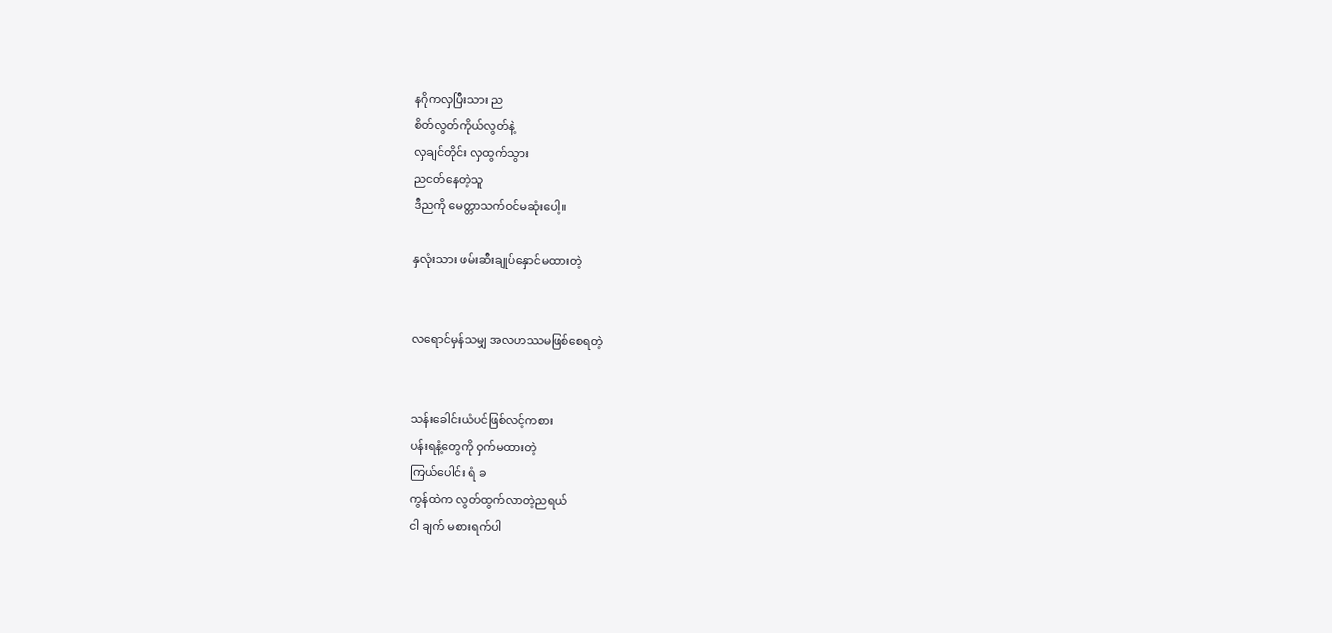နဂိုကလှပြီးသား ည
စိတ်လွတ်ကိုယ်လွတ်နဲ့
လှချင်တိုင်း လှထွက်သွား
ညငတ်နေတဲ့သူ
ဒီညကို မေတ္တာသက်ဝင်မဆုံးပေါ့။

နှလုံးသား ဖမ်းဆီးချုပ်နှောင်မထားတဲ့


လရောင်မှန်သမျှ အလဟဿမဖြစ်စေရတဲ့


သန်းခေါင်းယံပင်ဖြစ်လင့်ကစား
ပန်းရနံ့တွေကို ဝှက်မထားတဲ့
ကြယ်ပေါင်း ရံ ခ
ကွန်ထဲက လွတ်ထွက်လာတဲ့ညရယ်
ငါ ချက် မစားရက်ပါ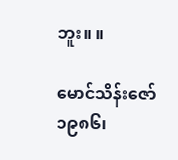ဘူး။ ။

မောင်သိန်းဇော်
၁၉၈၆၊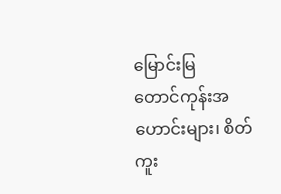မြောင်းမြ
တောင်ကုန်းအဟောင်းများ၊ စိတ်ကူး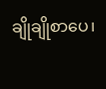ချိုချိုစာပေ၊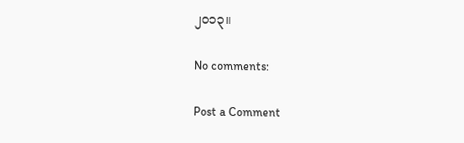၂၀၁၃။

No comments:

Post a Comment